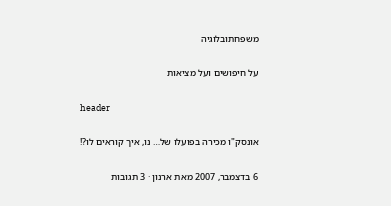משפחתובלוגיה

על חיפושים ועל מציאות

header

אונסק"ו מכירה בפועלו של… נו, איך קוראים לו?!

6 בדצמבר, 2007 מאת ארנון · 3 תגובות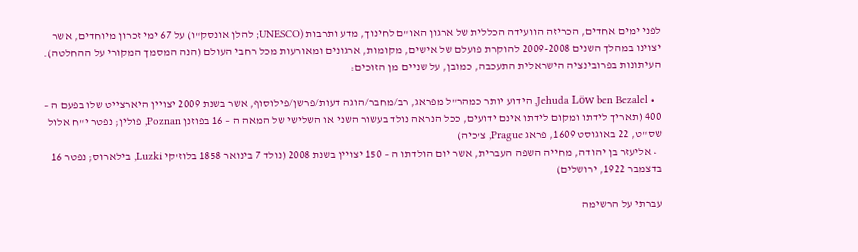לפני ימים אחדים, הכריזה הוועידה הכללית של ארגון האו"ם לחינוך, מדע ותרבות (UNESCO; להלן אונסק"ו) על 67 ימי זכרון מיוחדים, אשר יצוינו במהלך השנים 2009-2008 להוקרת פועלם של אישים, מקומות, ארגונים ומאורעות מכל רחבי העולם (הנה המסמך המקורי על ההחלטה). העיתונות בפרובינציה הישראלית התעכבה, כמובן, על שניים מן הזוכים:

  • Jehuda Löw ben Bezalel, הידוע יותר כמהר"ל מפראג, רב/מחבר/הוגה דעות/פרשן/פילוסוף, אשר בשנת 2009 יצויין היארצייט שלו בפעם ה – 400 (תאריך לידתו ומקום לידתו אינם ידועים, ככל הנראה נולד בעשור השני או השלישי של המאה ה – 16 בפוזנן Poznan, פולין; נפטר י"ח אלול שס"ט, 22 באוגוסט 1609, פראג Prague, צ'כיה)
  • אליעזר בן יהודה, מחייה השפה העברית, אשר יום הולדתו ה – 150 יצויין בשנת 2008 (נולד 7 בינואר 1858 בלוז'קי Luzki, בילארוס; נפטר 16 בדצמבר 1922, ירושלים)

עברתי על הרשימה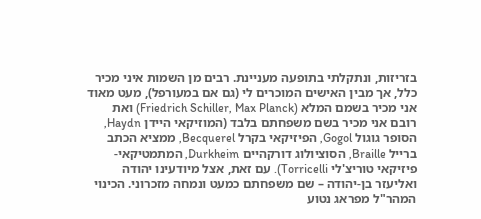בזריזות, ונתקלתי בתופעה מעניינת. רבים מן השמות איני מכיר כלל, אך מבין האישים המוכרים לי (גם אם במעורפל), מעט מאוד אני מכיר בשמם המלא (Friedrich Schiller, Max Planck) ואת רובם אני מכיר בשם משפחתם בלבד (המוזיקאי היידן Haydn, הסופר גוגול Gogol, הפיזיקאי בקרל Becquerel, ממציא הכתב ברייל Braille, הסוציולוג דורקהיים Durkheim, המתמטיקאי-פיזיקאי טוריצ'לי Torricelli). עם זאת, אצל מיודעינו יהודה ואליעזר בן-יהודה – שם משפחתם כמעט ונמחה מזכרוני. הכינוי המהר"ל מפראג נטוע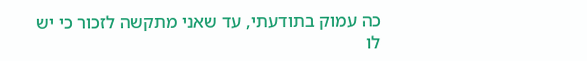כה עמוק בתודעתי, עד שאני מתקשה לזכור כי יש לו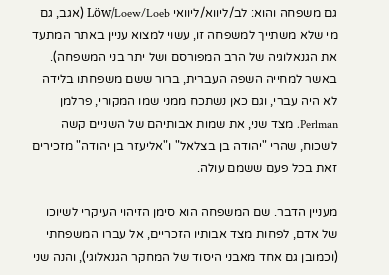גם משפחה והוא: לב/ליווא/ליוואי Löw/Loew/Loeb (אגב, גם מי שלא משתייך למשפחה זו, עשוי למצוא עניין באתר המתעד את הגנאלוגיה של הרב המפורסם ושל יתר בני המשפחה). באשר למחייה השפה העברית, ברור ששם משפחתו בלידה לא היה עברי, וגם כאן נשתכח ממני שמו המקורי, פרלמן Perlman. מצד שני, את שמות אבותיהם של השניים קשה לשכוח, שהרי "יהודה בן בצלאל" ו"אליעזר בן יהודה" מזכירים זאת בכל פעם ששמם עולה.

מעניין הדבר. שם המשפחה הוא סימן הזיהוי העיקרי לשיוכו של אדם, לפחות מצד אבותיו הזכריים, אל עברו המשפחתי (וכמובן גם אחד מאבני היסוד של המחקר הגנאלוגי), והנה שני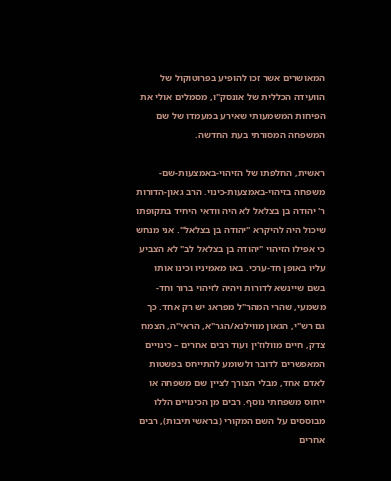המאושרים אשר זכו להופיע בפרוטוקול של הוועידה הכללית של אונסק"ו, מסמלים אולי את הפיחות המשמעותי שאירע במעמדו של שם המשפחה המסורתי בעת החדשה.

ראשית, החלפתו של הזיהוי-באמצעות-שם-משפחה בזיהוי-באמצעות-כינוי. הרב גאון-הדורות ר' יהודה בן בצלאל לא היה וודאי היחיד בתקופתו שיכול היה להיקרא "יהודה בן בצלאל". אני מנחש כי אפילו הזיהוי "יהודה בן בצלאל לב" לא הצביע עליו באופן חד-ערכי. באו מאמיניו וכינו אותו בשם שיינשא לדורות ויהיה לזיהוי ברור וחד-משמעי, שהרי המהר"ל מפראג יש רק אחד. כך גם רש"י, הגאון מווילנא/הגר"א, הראי"ה, הצמח צדק, חיים מוולוז'ין ועוד רבים אחרים – כינויים המאפשרים לדובר ולשומע להתייחס בפשטות לאדם אחד, מבלי הצורך לציין שם משפחה או ייחוס משפחתי נוסף. רבים מן הכינויים הללו מבוססים על השם המקורי (בראשי תיבות), רבים אחרים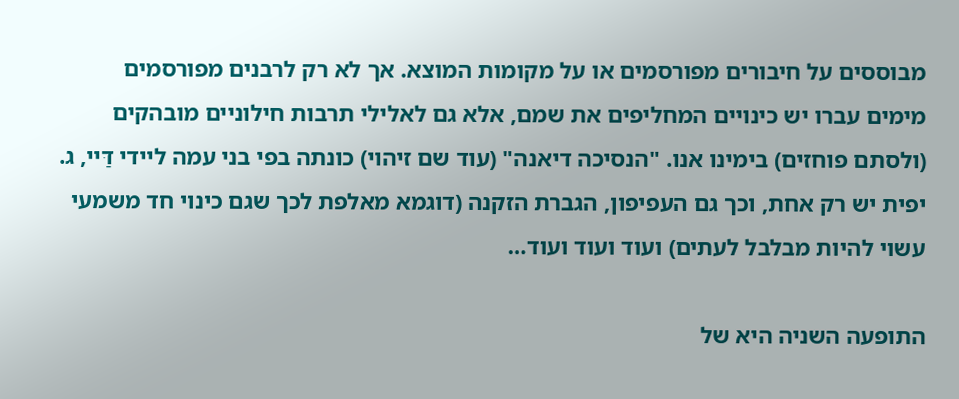מבוססים על חיבורים מפורסמים או על מקומות המוצא. אך לא רק לרבנים מפורסמים מימים עברו יש כינויים המחליפים את שמם, אלא גם לאלילי תרבות חילוניים מובהקים (ולסתם פוחזים) בימינו אנו. "הנסיכה דיאנה" (עוד שם זיהוי) כונתה בפי בני עמה ליידי דַּיי, ג. יפית יש רק אחת, וכך גם העפיפון, הגברת הזקנה (דוגמא מאלפת לכך שגם כינוי חד משמעי עשוי להיות מבלבל לעתים) ועוד ועוד ועוד…

התופעה השניה היא של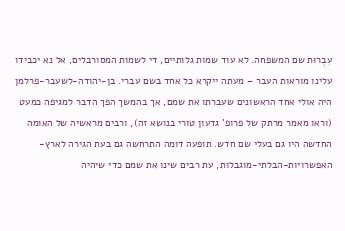עִבְרוּת שם המשפחה. לא עוד שמות גלותיים, די לשמות המסורבלים, אל נא יכבידו עלינו מוראות העבר – מעתה ייקרא כל אחד בשם עברי. בן-יהודה-לשעבר-פרלמן היה אולי אחד הראשונים שעברתו את שמם, אך בהמשך הפך הדבר למגיפה כמעט (וראו מאמר מרתק של פרופ' גדעון טורי בנושא זה), ורבים מראשיה של האומה החדשה היו גם בעלי שם חדש. תופעה דומה התרחשה גם בעת הגירה לארץ-האפשרויות-הבלתי-מוגבלות, עת רבים שינו את שמם כדי שיהיה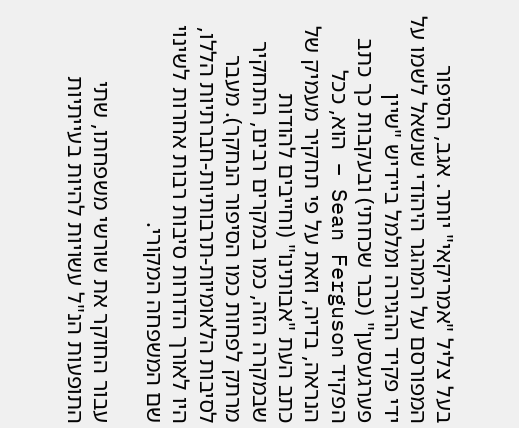בעל צליל "אמריקאי" יותר. אגב, הסיפור המפורסם על המהגר היהודי שנשאל לשמו על ידי פקיד ההגירה ומלמל ביידיש "שיין פערגעסען" (כבר שכחתי) ובעקבות כך כתב הפקיד Sean Ferguson – הוא, ככל הנראה, בדיה, וזאת על פי תחקיר מעמיק של כתב העת "אבותינו" (וחייבים להודות שבמקרה הזה, כמו במקרים רבים, התחקיר מרתק לפחות כמו הסיפור הנחקר). מעבר לסיבות הלאומיות-תרבותיות-חברתיות הללו, היו לאורך הדורות סיבות רבות אחרות לשינוי שם המשפחה המקורי.

עבור החוקר את שורשי משפחתו, שתי התופעות הנ"ל עשויות להיות בעייתיות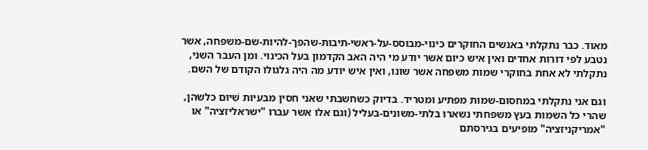מאוד. כבר נתקלתי באנשים החוקרים כינוי-מבוסס-על-ראשי-תיבות-שהפך-להיות-שם-משפחה, אשר נטבע לפי דורות אחדים ואין איש כיום אשר יודע מי היה האב הקדמון בעל הכינוי. ומן העבר השני, נתקלתי לא אחת בחוקרי שמות משפחה אשר שונו, ואין איש יודע מה היה גלגולו הקודם של השם.

וגם אני נתקלתי במחסום-שמות מפתיע ומטריד. בדיוק כשחשבתי שאני חסין מבעיות שִׁיוּם כלשהן, שהרי כל השמות בעץ משפחתי נשארו בלתי-משונים-בעליל (וגם אלו אשר עברו "ישראליזציה" או "אמריקניזציה" מופיעים בגירסתם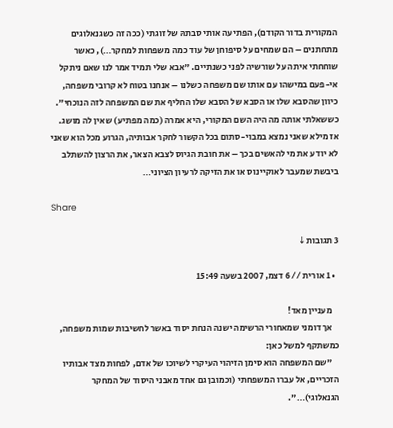המקורית בדור הקודם), הפתיעה אותי סבתהּ של זוגתי (ככה זה כשגנאלוגים מתחתנים – הם שמחים על סיפוחן של עוד כמה משפחות למחקר…), כאשר שוחחתי איתה על שורשיה לפני כשנתיים. "אבא שלי תמיד אמר לנו שאם ניתקל אי-פעם במישהו עם אותו שם משפחה כשלנו – אנחנו בטוח לא קרובי משפחה, כיוון שהסבא שלו או הסבא של הסבא שלו החליף את שם המשפחה לזה הנוכחי". כששאלתי אותה מה היה השם המקורי, היא אמרה (כמה מפתיע) שאין לה מושג. אז מילא שאני נמצא במבוי-סתום בכל הקשור לחקר אבותיה, הגרוע מכל הוא שאני לא יודע את מי להאשים בכך – את חובת הגיוס לצבא הצאר, את הרצון להשתלב ביבשת שמעבר לאוקיינוס או את הזיקה לרעיון הציוני…

Share

3 תגובות↓

  • 1 אורית // 6 דצמ, 2007 בשעה 15:49

    מעניין מאד!
    אך דומני שמאחורי הרשימה ישנה הנחת יסוד באשר לחשיבות שמות משפחה, כמשתקף למשל כאן:
    "שם המשפחה הוא סימן הזיהוי העיקרי לשיוכו של אדם, לפחות מצד אבותיו הזכריים, אל עברו המשפחתי (וכמובן גם אחד מאבני היסוד של המחקר הגנאלוגי)…".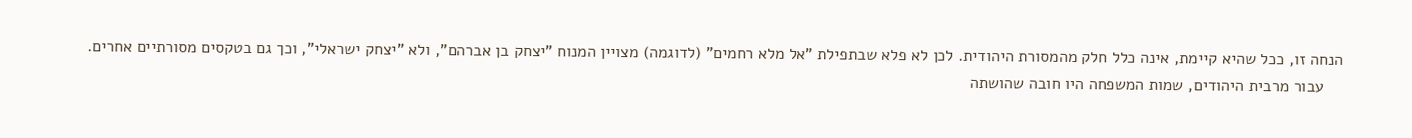הנחה זו, ככל שהיא קיימת, אינה כלל חלק מהמסורת היהודית. לכן לא פלא שבתפילת "אל מלא רחמים" (לדוגמה) מצויין המנוח "יצחק בן אברהם", ולא "יצחק ישראלי", וכך גם בטקסים מסורתיים אחרים.
    עבור מרבית היהודים, שמות המשפחה היו חובה שהושתה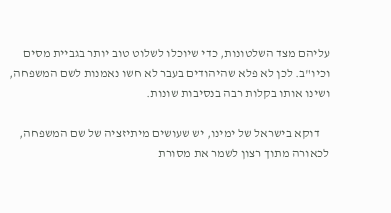עליהם מצד השלטונות, כדי שיוכלו לשלוט טוב יותר בגביית מסים וכיו"ב. לכן לא פלא שהיהודים בעבר לא חשו נאמנות לשם המשפחה, ושינו אותו בקלות רבה בנסיבות שונות.

    דוקא בישראל של ימינו, יש שעושים מיתיזציה של שם המשפחה, לכאורה מתוך רצון לשמר את מסורת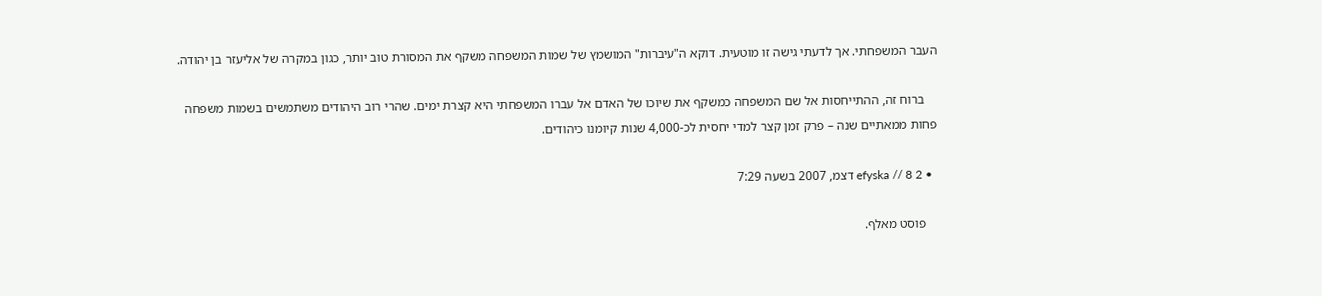העבר המשפחתי. אך לדעתי גישה זו מוטעית. דוקא ה"עיברות" המושמץ של שמות המשפחה משקף את המסורת טוב יותר, כגון במקרה של אליעזר בן יהודה.

    ברוח זה, ההתייחסות אל שם המשפחה כמשקף את שיוכו של האדם אל עברו המשפחתי היא קצרת ימים. שהרי רוב היהודים משתמשים בשמות משפחה פחות ממאתיים שנה – פרק זמן קצר למדי יחסית לכ-4,000 שנות קיומנו כיהודים.

  • 2 efyska // 8 דצמ, 2007 בשעה 7:29

    פוסט מאלף.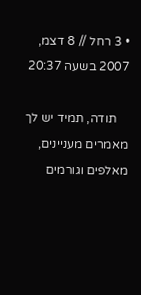• 3 רחל // 8 דצמ, 2007 בשעה 20:37

    תודה, תמיד יש לך מאמרים מעניינים, מאלפים וגורמים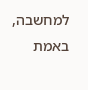למחשבה, באמת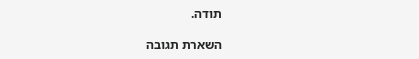תודה.

השארת תגובה